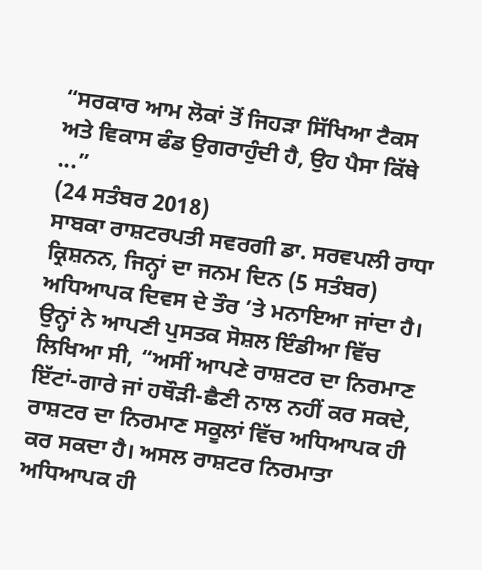“ਸਰਕਾਰ ਆਮ ਲੋਕਾਂ ਤੋਂ ਜਿਹੜਾ ਸਿੱਖਿਆ ਟੈਕਸ ਅਤੇ ਵਿਕਾਸ ਫੰਡ ਉਗਰਾਹੁੰਦੀ ਹੈ, ਉਹ ਪੈਸਾ ਕਿੱਥੇ ...”
(24 ਸਤੰਬਰ 2018)
ਸਾਬਕਾ ਰਾਸ਼ਟਰਪਤੀ ਸਵਰਗੀ ਡਾ. ਸਰਵਪਲੀ ਰਾਧਾ ਕ੍ਰਿਸ਼ਨਨ, ਜਿਨ੍ਹਾਂ ਦਾ ਜਨਮ ਦਿਨ (5 ਸਤੰਬਰ) ਅਧਿਆਪਕ ਦਿਵਸ ਦੇ ਤੌਰ ’ਤੇ ਮਨਾਇਆ ਜਾਂਦਾ ਹੈ। ਉਨ੍ਹਾਂ ਨੇ ਆਪਣੀ ਪੁਸਤਕ ਸੋਸ਼ਲ ਇੰਡੀਆ ਵਿੱਚ ਲਿਖਿਆ ਸੀ, “ਅਸੀਂ ਆਪਣੇ ਰਾਸ਼ਟਰ ਦਾ ਨਿਰਮਾਣ ਇੱਟਾਂ-ਗਾਰੇ ਜਾਂ ਹਥੌੜੀ-ਛੈਣੀ ਨਾਲ ਨਹੀਂ ਕਰ ਸਕਦੇ, ਰਾਸ਼ਟਰ ਦਾ ਨਿਰਮਾਣ ਸਕੂਲਾਂ ਵਿੱਚ ਅਧਿਆਪਕ ਹੀ ਕਰ ਸਕਦਾ ਹੈ। ਅਸਲ ਰਾਸ਼ਟਰ ਨਿਰਮਾਤਾ ਅਧਿਆਪਕ ਹੀ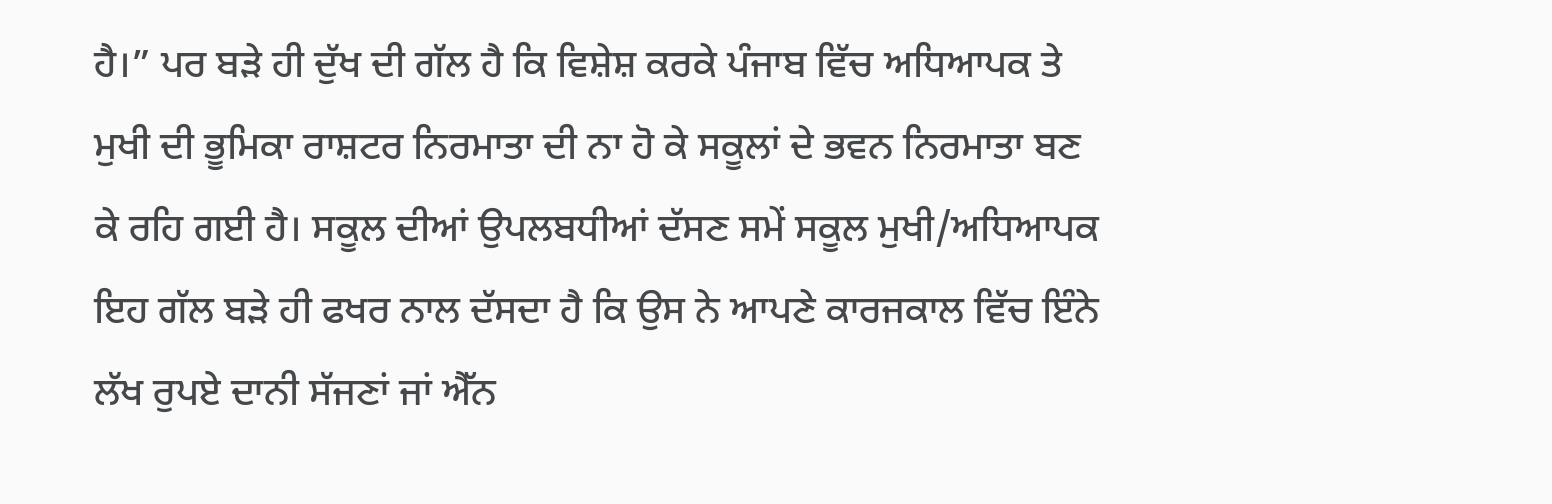ਹੈ।” ਪਰ ਬੜੇ ਹੀ ਦੁੱਖ ਦੀ ਗੱਲ ਹੈ ਕਿ ਵਿਸ਼ੇਸ਼ ਕਰਕੇ ਪੰਜਾਬ ਵਿੱਚ ਅਧਿਆਪਕ ਤੇ ਮੁਖੀ ਦੀ ਭੂਮਿਕਾ ਰਾਸ਼ਟਰ ਨਿਰਮਾਤਾ ਦੀ ਨਾ ਹੋ ਕੇ ਸਕੂਲਾਂ ਦੇ ਭਵਨ ਨਿਰਮਾਤਾ ਬਣ ਕੇ ਰਹਿ ਗਈ ਹੈ। ਸਕੂਲ ਦੀਆਂ ਉਪਲਬਧੀਆਂ ਦੱਸਣ ਸਮੇਂ ਸਕੂਲ ਮੁਖੀ/ਅਧਿਆਪਕ ਇਹ ਗੱਲ ਬੜੇ ਹੀ ਫਖਰ ਨਾਲ ਦੱਸਦਾ ਹੈ ਕਿ ਉਸ ਨੇ ਆਪਣੇ ਕਾਰਜਕਾਲ ਵਿੱਚ ਇੰਨੇ ਲੱਖ ਰੁਪਏ ਦਾਨੀ ਸੱਜਣਾਂ ਜਾਂ ਐੱਨ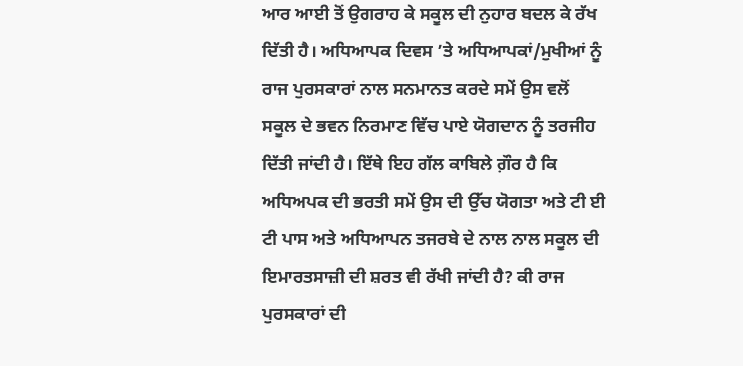ਆਰ ਆਈ ਤੋਂ ਉਗਰਾਹ ਕੇ ਸਕੂਲ ਦੀ ਨੁਹਾਰ ਬਦਲ ਕੇ ਰੱਖ ਦਿੱਤੀ ਹੈ। ਅਧਿਆਪਕ ਦਿਵਸ ’ਤੇ ਅਧਿਆਪਕਾਂ/ਮੁਖੀਆਂ ਨੂੰ ਰਾਜ ਪੁਰਸਕਾਰਾਂ ਨਾਲ ਸਨਮਾਨਤ ਕਰਦੇ ਸਮੇਂ ਉਸ ਵਲੋਂ ਸਕੂਲ ਦੇ ਭਵਨ ਨਿਰਮਾਣ ਵਿੱਚ ਪਾਏ ਯੋਗਦਾਨ ਨੂੰ ਤਰਜੀਹ ਦਿੱਤੀ ਜਾਂਦੀ ਹੈ। ਇੱਥੇ ਇਹ ਗੱਲ ਕਾਬਿਲੇ ਗ਼ੌਰ ਹੈ ਕਿ ਅਧਿਅਪਕ ਦੀ ਭਰਤੀ ਸਮੇਂ ਉਸ ਦੀ ਉੱਚ ਯੋਗਤਾ ਅਤੇ ਟੀ ਈ ਟੀ ਪਾਸ ਅਤੇ ਅਧਿਆਪਨ ਤਜਰਬੇ ਦੇ ਨਾਲ ਨਾਲ ਸਕੂਲ ਦੀ ਇਮਾਰਤਸਾਜ਼ੀ ਦੀ ਸ਼ਰਤ ਵੀ ਰੱਖੀ ਜਾਂਦੀ ਹੈ? ਕੀ ਰਾਜ ਪੁਰਸਕਾਰਾਂ ਦੀ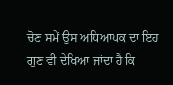ਚੋਣ ਸਮੇਂ ਉਸ ਅਧਿਆਪਕ ਦਾ ਇਹ ਗੁਣ ਵੀ ਦੇਖਿਆ ਜਾਂਦਾ ਹੈ ਕਿ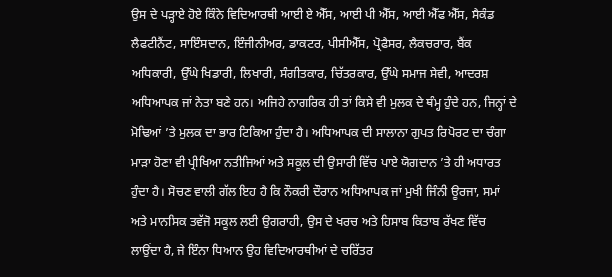ਉਸ ਦੇ ਪੜ੍ਹਾਏ ਹੋਏ ਕਿੰਨੇ ਵਿਦਿਆਰਥੀ ਆਈ ਏ ਐੱਸ, ਆਈ ਪੀ ਐੱਸ, ਆਈ ਐੱਫ ਐੱਸ, ਸੈਕੰਡ ਲੈਫਟੀਨੈਂਟ, ਸਾਇੰਸਦਾਨ, ਇੰਜੀਨੀਅਰ, ਡਾਕਟਰ, ਪੀਸੀਐੱਸ, ਪ੍ਰੋਫੈਸਰ, ਲੈਕਚਰਾਰ, ਬੈਂਕ ਅਧਿਕਾਰੀ, ਉੱਘੇ ਖਿਡਾਰੀ, ਲਿਖਾਰੀ, ਸੰਗੀਤਕਾਰ, ਚਿੱਤਰਕਾਰ, ਉੱਘੇ ਸਮਾਜ ਸੇਵੀ, ਆਦਰਸ਼ ਅਧਿਆਪਕ ਜਾਂ ਨੇਤਾ ਬਣੇ ਹਨ। ਅਜਿਹੇ ਨਾਗਰਿਕ ਹੀ ਤਾਂ ਕਿਸੇ ਵੀ ਮੁਲਕ ਦੇ ਥੰਮ੍ਹ ਹੁੰਦੇ ਹਨ, ਜਿਨ੍ਹਾਂ ਦੇ ਮੋਢਿਆਂ ’ਤੇ ਮੁਲਕ ਦਾ ਭਾਰ ਟਿਕਿਆ ਹੁੰਦਾ ਹੈ। ਅਧਿਆਪਕ ਦੀ ਸਾਲਾਨਾ ਗੁਪਤ ਰਿਪੋਰਟ ਦਾ ਚੰਗਾ ਮਾੜਾ ਹੋਣਾ ਵੀ ਪ੍ਰੀਖਿਆ ਨਤੀਜਿਆਂ ਅਤੇ ਸਕੂਲ ਦੀ ਉਸਾਰੀ ਵਿੱਚ ਪਾਏ ਯੋਗਦਾਨ ’ਤੇ ਹੀ ਅਧਾਰਤ ਹੁੰਦਾ ਹੈ। ਸੋਚਣ ਵਾਲੀ ਗੱਲ ਇਹ ਹੈ ਕਿ ਨੌਕਰੀ ਦੌਰਾਨ ਅਧਿਆਪਕ ਜਾਂ ਮੁਖੀ ਜਿੰਨੀ ਊਰਜਾ, ਸਮਾਂ ਅਤੇ ਮਾਨਸਿਕ ਤਵੱਜੋ ਸਕੂਲ ਲਈ ਉਗਰਾਹੀ, ਉਸ ਦੇ ਖਰਚ ਅਤੇ ਹਿਸਾਬ ਕਿਤਾਬ ਰੱਖਣ ਵਿੱਚ ਲਾਉਂਦਾ ਹੈ, ਜੇ ਇੰਨਾ ਧਿਆਨ ਉਹ ਵਿਦਿਆਰਥੀਆਂ ਦੇ ਚਰਿੱਤਰ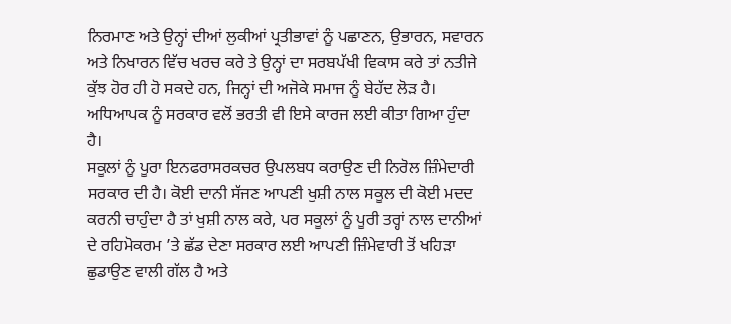ਨਿਰਮਾਣ ਅਤੇ ਉਨ੍ਹਾਂ ਦੀਆਂ ਲੁਕੀਆਂ ਪ੍ਰਤੀਭਾਵਾਂ ਨੂੰ ਪਛਾਣਨ, ਉਭਾਰਨ, ਸਵਾਰਨ ਅਤੇ ਨਿਖਾਰਨ ਵਿੱਚ ਖਰਚ ਕਰੇ ਤੇ ਉਨ੍ਹਾਂ ਦਾ ਸਰਬਪੱਖੀ ਵਿਕਾਸ ਕਰੇ ਤਾਂ ਨਤੀਜੇ ਕੁੱਝ ਹੋਰ ਹੀ ਹੋ ਸਕਦੇ ਹਨ, ਜਿਨ੍ਹਾਂ ਦੀ ਅਜੋਕੇ ਸਮਾਜ ਨੂੰ ਬੇਹੱਦ ਲੋੜ ਹੈ। ਅਧਿਆਪਕ ਨੂੰ ਸਰਕਾਰ ਵਲੋਂ ਭਰਤੀ ਵੀ ਇਸੇ ਕਾਰਜ ਲਈ ਕੀਤਾ ਗਿਆ ਹੁੰਦਾ ਹੈ।
ਸਕੂਲਾਂ ਨੂੰ ਪੂਰਾ ਇਨਫਰਾਸਰਕਚਰ ਉਪਲਬਧ ਕਰਾਉਣ ਦੀ ਨਿਰੋਲ ਜ਼ਿੰਮੇਦਾਰੀ ਸਰਕਾਰ ਦੀ ਹੈ। ਕੋਈ ਦਾਨੀ ਸੱਜਣ ਆਪਣੀ ਖੁਸ਼ੀ ਨਾਲ ਸਕੂਲ ਦੀ ਕੋਈ ਮਦਦ ਕਰਨੀ ਚਾਹੁੰਦਾ ਹੈ ਤਾਂ ਖੁਸ਼ੀ ਨਾਲ ਕਰੇ, ਪਰ ਸਕੂਲਾਂ ਨੂੰ ਪੂਰੀ ਤਰ੍ਹਾਂ ਨਾਲ ਦਾਨੀਆਂ ਦੇ ਰਹਿਮੋਕਰਮ ’ਤੇ ਛੱਡ ਦੇਣਾ ਸਰਕਾਰ ਲਈ ਆਪਣੀ ਜ਼ਿੰਮੇਵਾਰੀ ਤੋਂ ਖਹਿੜਾ ਛੁਡਾਉਣ ਵਾਲੀ ਗੱਲ ਹੈ ਅਤੇ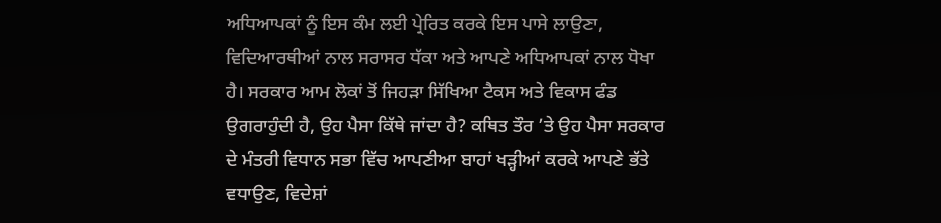ਅਧਿਆਪਕਾਂ ਨੂੰ ਇਸ ਕੰਮ ਲਈ ਪ੍ਰੇਰਿਤ ਕਰਕੇ ਇਸ ਪਾਸੇ ਲਾਉਣਾ, ਵਿਦਿਆਰਥੀਆਂ ਨਾਲ ਸਰਾਸਰ ਧੱਕਾ ਅਤੇ ਆਪਣੇ ਅਧਿਆਪਕਾਂ ਨਾਲ ਧੋਖਾ ਹੈ। ਸਰਕਾਰ ਆਮ ਲੋਕਾਂ ਤੋਂ ਜਿਹੜਾ ਸਿੱਖਿਆ ਟੈਕਸ ਅਤੇ ਵਿਕਾਸ ਫੰਡ ਉਗਰਾਹੁੰਦੀ ਹੈ, ਉਹ ਪੈਸਾ ਕਿੱਥੇ ਜਾਂਦਾ ਹੈ? ਕਥਿਤ ਤੌਰ ’ਤੇ ਉਹ ਪੈਸਾ ਸਰਕਾਰ ਦੇ ਮੰਤਰੀ ਵਿਧਾਨ ਸਭਾ ਵਿੱਚ ਆਪਣੀਆ ਬਾਹਾਂ ਖੜ੍ਹੀਆਂ ਕਰਕੇ ਆਪਣੇ ਭੱਤੇ ਵਧਾਉਣ, ਵਿਦੇਸ਼ਾਂ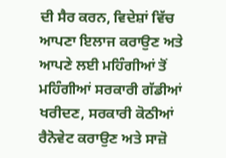ਦੀ ਸੈਰ ਕਰਨ, ਵਿਦੇਸ਼ਾਂ ਵਿੱਚ ਆਪਣਾ ਇਲਾਜ ਕਰਾਉਣ ਅਤੇ ਆਪਣੇ ਲਈ ਮਹਿੰਗੀਆਂ ਤੋਂ ਮਹਿੰਗੀਆਂ ਸਰਕਾਰੀ ਗੱਡੀਆਂ ਖਰੀਦਣ, ਸਰਕਾਰੀ ਕੋਠੀਆਂ ਰੈਨੋਵੇਟ ਕਰਾਉਣ ਅਤੇ ਸਾਜ਼ੋ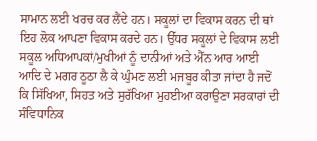ਸਾਮਾਨ ਲਈ ਖਰਚ ਕਰ ਲੈਂਦੇ ਹਨ। ਸਕੂਲਾਂ ਦਾ ਵਿਕਾਸ ਕਰਨ ਦੀ ਥਾਂ ਇਹ ਲੋਕ ਆਪਣਾ ਵਿਕਾਸ ਕਰਦੇ ਹਨ। ਉੱਧਰ ਸਕੂਲਾਂ ਦੇ ਵਿਕਾਸ ਲਈ ਸਕੂਲ ਅਧਿਆਪਕਾਂ/ਮੁਖੀਆਂ ਨੂੰ ਦਾਨੀਆਂ ਅਤੇ ਐੱਨ ਆਰ ਆਈ ਆਦਿ ਦੇ ਮਗਰ ਠੂਠਾ ਲੈ ਕੇ ਘੁੰਮਣ ਲਈ ਮਜਬੂਰ ਕੀਤਾ ਜਾਂਦਾ ਹੈ ਜਦੋਂ ਕਿ ਸਿੱਖਿਆ, ਸਿਹਤ ਅਤੇ ਸੁਰੱਖਿਆ ਮੁਹਈਆ ਕਰਾਉਣਾ ਸਰਕਾਰਾਂ ਦੀ ਸੰਵਿਧਾਨਿਕ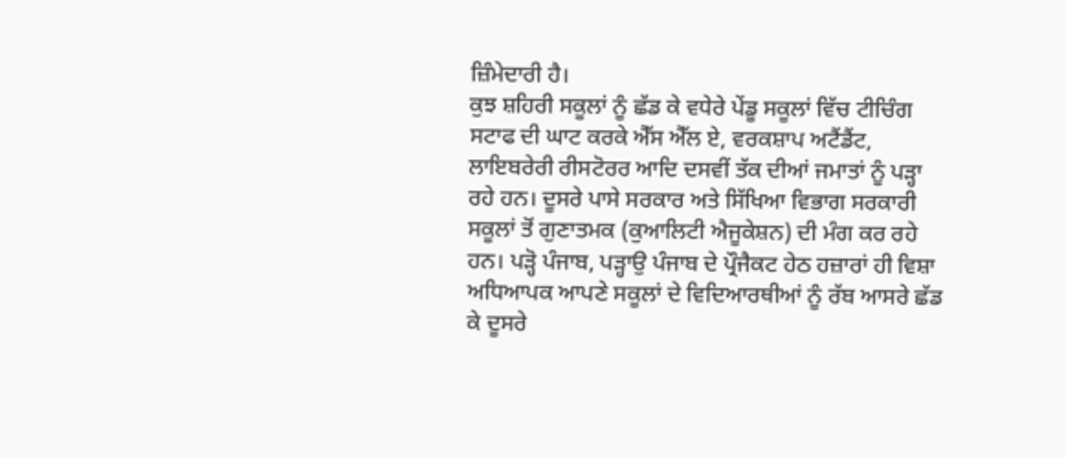ਜ਼ਿੰਮੇਦਾਰੀ ਹੈ।
ਕੁਝ ਸ਼ਹਿਰੀ ਸਕੂਲਾਂ ਨੂੰ ਛੱਡ ਕੇ ਵਧੇਰੇ ਪੇਂਡੂ ਸਕੂਲਾਂ ਵਿੱਚ ਟੀਚਿੰਗ ਸਟਾਫ ਦੀ ਘਾਟ ਕਰਕੇ ਐੱਸ ਐੱਲ ਏ, ਵਰਕਸ਼ਾਪ ਅਟੈਂਡੈਂਟ, ਲਾਇਬਰੇਰੀ ਰੀਸਟੋਰਰ ਆਦਿ ਦਸਵੀਂ ਤੱਕ ਦੀਆਂ ਜਮਾਤਾਂ ਨੂੰ ਪੜ੍ਹਾ ਰਹੇ ਹਨ। ਦੂਸਰੇ ਪਾਸੇ ਸਰਕਾਰ ਅਤੇ ਸਿੱਖਿਆ ਵਿਭਾਗ ਸਰਕਾਰੀ ਸਕੂਲਾਂ ਤੋਂ ਗੁਣਾਤਮਕ (ਕੁਆਲਿਟੀ ਐਜੂਕੇਸ਼ਨ) ਦੀ ਮੰਗ ਕਰ ਰਹੇ ਹਨ। ਪੜ੍ਹੋ ਪੰਜਾਬ, ਪੜ੍ਹਾਉ ਪੰਜਾਬ ਦੇ ਪ੍ਰੌਜੈਕਟ ਹੇਠ ਹਜ਼ਾਰਾਂ ਹੀ ਵਿਸ਼ਾ ਅਧਿਆਪਕ ਆਪਣੇ ਸਕੂਲਾਂ ਦੇ ਵਿਦਿਆਰਥੀਆਂ ਨੂੰ ਰੱਬ ਆਸਰੇ ਛੱਡ ਕੇ ਦੂਸਰੇ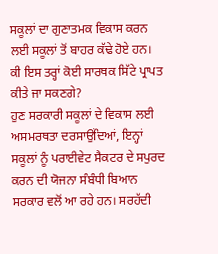ਸਕੂਲਾਂ ਦਾ ਗੁਣਾਤਮਕ ਵਿਕਾਸ ਕਰਨ ਲਈ ਸਕੂਲਾਂ ਤੋਂ ਬਾਹਰ ਕੱਢੇ ਹੋਏ ਹਨ। ਕੀ ਇਸ ਤਰ੍ਹਾਂ ਕੋਈ ਸਾਰਥਕ ਸਿੱਟੇ ਪ੍ਰਾਪਤ ਕੀਤੇ ਜਾ ਸਕਣਗੇ?
ਹੁਣ ਸਰਕਾਰੀ ਸਕੂਲਾਂ ਦੇ ਵਿਕਾਸ ਲਈ ਅਸਮਰਥਤਾ ਦਰਸਾਉਂਦਿਆਂ, ਇਨ੍ਹਾਂ ਸਕੂਲਾਂ ਨੂੰ ਪਰਾਈਵੇਟ ਸੈਕਟਰ ਦੇ ਸਪੁਰਦ ਕਰਨ ਦੀ ਯੋਜਨਾ ਸੰਬੰਧੀ ਬਿਆਨ ਸਰਕਾਰ ਵਲੋਂ ਆ ਰਹੇ ਹਨ। ਸਰਹੱਦੀ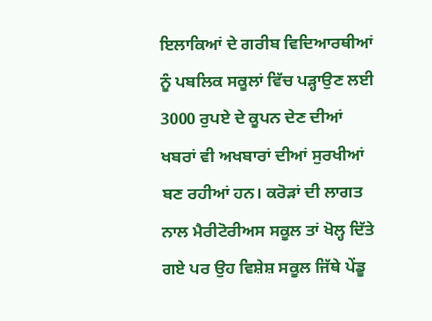ਇਲਾਕਿਆਂ ਦੇ ਗਰੀਬ ਵਿਦਿਆਰਥੀਆਂ ਨੂੰ ਪਬਲਿਕ ਸਕੂਲਾਂ ਵਿੱਚ ਪੜ੍ਹਾਉਣ ਲਈ 3000 ਰੁਪਏ ਦੇ ਕੂਪਨ ਦੇਣ ਦੀਆਂ ਖਬਰਾਂ ਵੀ ਅਖਬਾਰਾਂ ਦੀਆਂ ਸੁਰਖੀਆਂ ਬਣ ਰਹੀਆਂ ਹਨ। ਕਰੋੜਾਂ ਦੀ ਲਾਗਤ ਨਾਲ ਮੈਰੀਟੋਰੀਅਸ ਸਕੂਲ ਤਾਂ ਖੋਲ੍ਹ ਦਿੱਤੇ ਗਏ ਪਰ ਉਹ ਵਿਸ਼ੇਸ਼ ਸਕੂਲ ਜਿੱਥੇ ਪੇਂਡੂ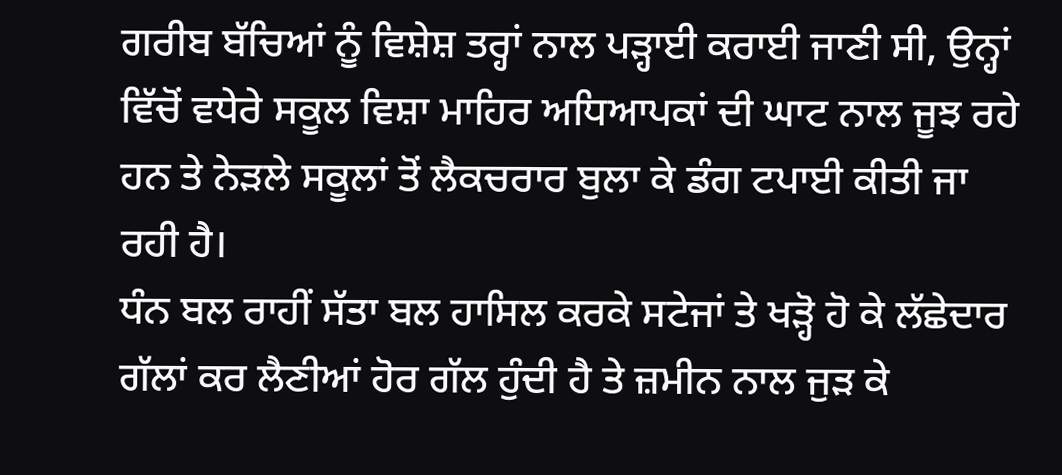ਗਰੀਬ ਬੱਚਿਆਂ ਨੂੰ ਵਿਸ਼ੇਸ਼ ਤਰ੍ਹਾਂ ਨਾਲ ਪੜ੍ਹਾਈ ਕਰਾਈ ਜਾਣੀ ਸੀ, ਉਨ੍ਹਾਂ ਵਿੱਚੋਂ ਵਧੇਰੇ ਸਕੂਲ ਵਿਸ਼ਾ ਮਾਹਿਰ ਅਧਿਆਪਕਾਂ ਦੀ ਘਾਟ ਨਾਲ ਜੂਝ ਰਹੇ ਹਨ ਤੇ ਨੇੜਲੇ ਸਕੂਲਾਂ ਤੋਂ ਲੈਕਚਰਾਰ ਬੁਲਾ ਕੇ ਡੰਗ ਟਪਾਈ ਕੀਤੀ ਜਾ ਰਹੀ ਹੈ।
ਧੰਨ ਬਲ ਰਾਹੀਂ ਸੱਤਾ ਬਲ ਹਾਸਿਲ ਕਰਕੇ ਸਟੇਜਾਂ ਤੇ ਖੜ੍ਹੋ ਹੋ ਕੇ ਲੱਛੇਦਾਰ ਗੱਲਾਂ ਕਰ ਲੈਣੀਆਂ ਹੋਰ ਗੱਲ ਹੁੰਦੀ ਹੈ ਤੇ ਜ਼ਮੀਨ ਨਾਲ ਜੁੜ ਕੇ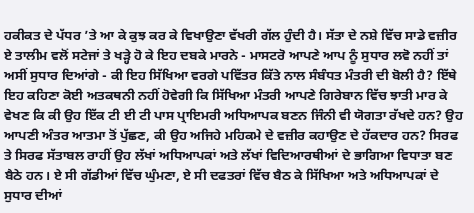ਹਕੀਕਤ ਦੇ ਪੱਧਰ ’ਤੇ ਆ ਕੇ ਕੁਝ ਕਰ ਕੇ ਵਿਖਾਉਣਾ ਵੱਖਰੀ ਗੱਲ ਹੁੰਦੀ ਹੈ। ਸੱਤਾ ਦੇ ਨਸ਼ੇ ਵਿੱਚ ਸਾਡੇ ਵਜ਼ੀਰ ਏ ਤਾਲੀਮ ਵਲੋਂ ਸਟੇਜਾਂ ਤੇ ਖੜ੍ਹੇ ਹੋ ਕੇ ਇਹ ਦਬਕੇ ਮਾਰਨੇ - ਮਾਸਟਰੋ ਆਪਣੇ ਆਪ ਨੂੰ ਸੁਧਾਰ ਲਵੋ ਨਹੀਂ ਤਾਂ ਅਸੀਂ ਸੁਧਾਰ ਦਿਆਂਗੇ - ਕੀ ਇਹ ਸਿੱਖਿਆ ਵਰਗੇ ਪਵਿੱਤਰ ਕਿੱਤੇ ਨਾਲ ਸੰਬੰਧਤ ਮੰਤਰੀ ਦੀ ਬੋਲੀ ਹੈ? ਇੱਥੇ ਇਹ ਕਹਿਣਾ ਕੋਈ ਅਤਕਥਨੀ ਨਹੀਂ ਹੋਵੇਗੀ ਕਿ ਸਿੱਖਿਆ ਮੰਤਰੀ ਆਪਣੇ ਗਿਰੇਬਾਨ ਵਿੱਚ ਝਾਤੀ ਮਾਰ ਕੇ ਵੇਖਣ ਕਿ ਕੀ ਉਹ ਇੱਕ ਟੀ ਈ ਟੀ ਪਾਸ ਪ੍ਰਾਇਮਰੀ ਅਧਿਆਪਕ ਬਣਨ ਜਿੰਨੀ ਵੀ ਯੋਗਤਾ ਰੱਖਦੇ ਹਨ? ਉਹ ਆਪਣੀ ਅੰਤਰ ਆਤਮਾ ਤੋਂ ਪੁੱਛਣ, ਕੀ ਉਹ ਅਜਿਹੇ ਮਹਿਕਮੇ ਦੇ ਵਜ਼ੀਰ ਕਹਾਉਣ ਦੇ ਹੱਕਦਾਰ ਹਨ? ਸਿਰਫ ਤੇ ਸਿਰਫ ਸੱਤਾਬਲ ਰਾਹੀਂ ਉਹ ਲੱਖਾਂ ਅਧਿਆਪਕਾਂ ਅਤੇ ਲੱਖਾਂ ਵਿਦਿਆਰਥੀਆਂ ਦੇ ਭਾਗਿਆ ਵਿਧਾਤਾ ਬਣ ਬੈਠੇ ਹਨ। ਏ ਸੀ ਗੱਡੀਆਂ ਵਿੱਚ ਘੁੰਮਣਾ, ਏ ਸੀ ਦਫਤਰਾਂ ਵਿੱਚ ਬੈਠ ਕੇ ਸਿੱਖਿਆ ਅਤੇ ਅਧਿਆਪਕਾਂ ਦੇ ਸੁਧਾਰ ਦੀਆਂ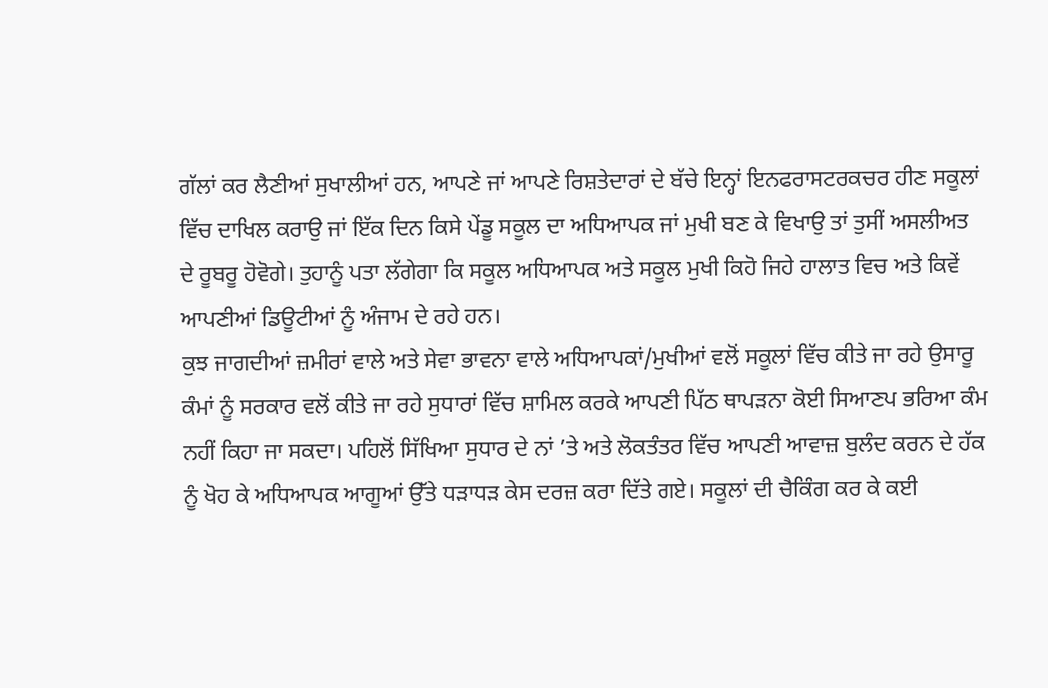ਗੱਲਾਂ ਕਰ ਲੈਣੀਆਂ ਸੁਖਾਲੀਆਂ ਹਨ, ਆਪਣੇ ਜਾਂ ਆਪਣੇ ਰਿਸ਼ਤੇਦਾਰਾਂ ਦੇ ਬੱਚੇ ਇਨ੍ਹਾਂ ਇਨਫਰਾਸਟਰਕਚਰ ਹੀਣ ਸਕੂਲਾਂ ਵਿੱਚ ਦਾਖਿਲ ਕਰਾਉ ਜਾਂ ਇੱਕ ਦਿਨ ਕਿਸੇ ਪੇਂਡੂ ਸਕੂਲ ਦਾ ਅਧਿਆਪਕ ਜਾਂ ਮੁਖੀ ਬਣ ਕੇ ਵਿਖਾਉ ਤਾਂ ਤੁਸੀਂ ਅਸਲੀਅਤ ਦੇ ਰੂਬਰੂ ਹੋਵੋਗੇ। ਤੁਹਾਨੂੰ ਪਤਾ ਲੱਗੇਗਾ ਕਿ ਸਕੂਲ ਅਧਿਆਪਕ ਅਤੇ ਸਕੂਲ ਮੁਖੀ ਕਿਹੋ ਜਿਹੇ ਹਾਲਾਤ ਵਿਚ ਅਤੇ ਕਿਵੇਂ ਆਪਣੀਆਂ ਡਿਊਟੀਆਂ ਨੂੰ ਅੰਜਾਮ ਦੇ ਰਹੇ ਹਨ।
ਕੁਝ ਜਾਗਦੀਆਂ ਜ਼ਮੀਰਾਂ ਵਾਲੇ ਅਤੇ ਸੇਵਾ ਭਾਵਨਾ ਵਾਲੇ ਅਧਿਆਪਕਾਂ/ਮੁਖੀਆਂ ਵਲੋਂ ਸਕੂਲਾਂ ਵਿੱਚ ਕੀਤੇ ਜਾ ਰਹੇ ਉਸਾਰੂ ਕੰਮਾਂ ਨੂੰ ਸਰਕਾਰ ਵਲੋਂ ਕੀਤੇ ਜਾ ਰਹੇ ਸੁਧਾਰਾਂ ਵਿੱਚ ਸ਼ਾਮਿਲ ਕਰਕੇ ਆਪਣੀ ਪਿੱਠ ਥਾਪੜਨਾ ਕੋਈ ਸਿਆਣਪ ਭਰਿਆ ਕੰਮ ਨਹੀਂ ਕਿਹਾ ਜਾ ਸਕਦਾ। ਪਹਿਲੋਂ ਸਿੱਖਿਆ ਸੁਧਾਰ ਦੇ ਨਾਂ ’ਤੇ ਅਤੇ ਲੋਕਤੰਤਰ ਵਿੱਚ ਆਪਣੀ ਆਵਾਜ਼ ਬੁਲੰਦ ਕਰਨ ਦੇ ਹੱਕ ਨੂੰ ਖੋਹ ਕੇ ਅਧਿਆਪਕ ਆਗੂਆਂ ਉੱਤੇ ਧੜਾਧੜ ਕੇਸ ਦਰਜ਼ ਕਰਾ ਦਿੱਤੇ ਗਏ। ਸਕੂਲਾਂ ਦੀ ਚੈਕਿੰਗ ਕਰ ਕੇ ਕਈ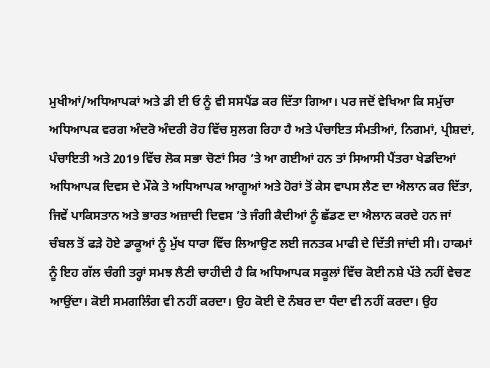ਮੁਖੀਆਂ/ਅਧਿਆਪਕਾਂ ਅਤੇ ਡੀ ਈ ਓ ਨੂੰ ਵੀ ਸਸਪੈਂਡ ਕਰ ਦਿੱਤਾ ਗਿਆ। ਪਰ ਜਦੋਂ ਵੇਖਿਆ ਕਿ ਸਮੁੱਚਾ ਅਧਿਆਪਕ ਵਰਗ ਅੰਦਰੋ ਅੰਦਰੀ ਰੋਹ ਵਿੱਚ ਸੁਲਗ ਰਿਹਾ ਹੈ ਅਤੇ ਪੰਚਾਇਤ ਸੰਮਤੀਆਂ, ਨਿਗਮਾਂ, ਪ੍ਰੀਸ਼ਦਾਂ, ਪੰਚਾਇਤੀ ਅਤੇ 2019 ਵਿੱਚ ਲੋਕ ਸਭਾ ਚੋਣਾਂ ਸਿਰ ’ਤੇ ਆ ਗਈਆਂ ਹਨ ਤਾਂ ਸਿਆਸੀ ਪੈਂਤਰਾ ਖੇਡਦਿਆਂ ਅਧਿਆਪਕ ਦਿਵਸ ਦੇ ਮੌਕੇ ਤੇ ਅਧਿਆਪਕ ਆਗੂਆਂ ਅਤੇ ਹੋਰਾਂ ਤੋਂ ਕੇਸ ਵਾਪਸ ਲੈਣ ਦਾ ਐਲਾਨ ਕਰ ਦਿੱਤਾ, ਜਿਵੇਂ ਪਾਕਿਸਤਾਨ ਅਤੇ ਭਾਰਤ ਅਜ਼ਾਦੀ ਦਿਵਸ ’ਤੇ ਜੰਗੀ ਕੈਦੀਆਂ ਨੂੰ ਛੱਡਣ ਦਾ ਐਲਾਨ ਕਰਦੇ ਹਨ ਜਾਂ ਚੰਬਲ ਤੋਂ ਫੜੇ ਹੋਏ ਡਾਕੂਆਂ ਨੂੰ ਮੁੱਖ ਧਾਰਾ ਵਿੱਚ ਲਿਆਉਣ ਲਈ ਜਨਤਕ ਮਾਫੀ ਦੇ ਦਿੱਤੀ ਜਾਂਦੀ ਸੀ। ਹਾਕਮਾਂ ਨੂੰ ਇਹ ਗੱਲ ਚੰਗੀ ਤਰ੍ਹਾਂ ਸਮਝ ਲੈਣੀ ਚਾਹੀਦੀ ਹੈ ਕਿ ਅਧਿਆਪਕ ਸਕੂਲਾਂ ਵਿੱਚ ਕੋਈ ਨਸ਼ੇ ਪੱਤੇ ਨਹੀਂ ਵੇਚਣ ਆਉਂਦਾ। ਕੋਈ ਸਮਗਲਿੰਗ ਵੀ ਨਹੀਂ ਕਰਦਾ। ਉਹ ਕੋਈ ਦੋ ਨੰਬਰ ਦਾ ਧੰਦਾ ਵੀ ਨਹੀਂ ਕਰਦਾ। ਉਹ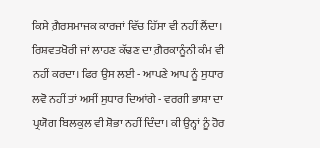ਕਿਸੇ ਗ਼ੈਰਸਮਾਜਕ ਕਾਰਜਾਂ ਵਿੱਚ ਹਿੱਸਾ ਵੀ ਨਹੀਂ ਲੈਂਦਾ। ਰਿਸ਼ਵਤਖੋਰੀ ਜਾਂ ਲਾਹਣ ਕੱਢਣ ਦਾ ਗ਼ੈਰਕਾਨੂੰਨੀ ਕੰਮ ਵੀ ਨਹੀਂ ਕਰਦਾ। ਫਿਰ ਉਸ ਲਈ - ਆਪਣੇ ਆਪ ਨੂੰ ਸੁਧਾਰ ਲਵੋ ਨਹੀਂ ਤਾਂ ਅਸੀਂ ਸੁਧਾਰ ਦਿਆਂਗੇ - ਵਰਗੀ ਭਾਸ਼ਾ ਦਾ ਪ੍ਰਯੋਗ ਬਿਲਕੁਲ ਵੀ ਸ਼ੋਭਾ ਨਹੀਂ ਦਿੰਦਾ। ਕੀ ਉਨ੍ਹਾਂ ਨੂੰ ਹੋਰ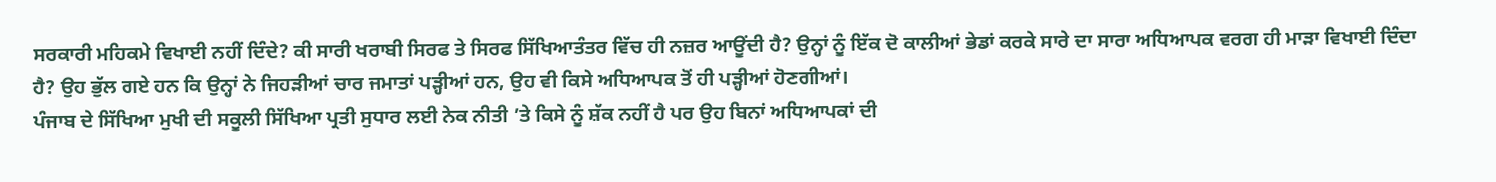ਸਰਕਾਰੀ ਮਹਿਕਮੇ ਵਿਖਾਈ ਨਹੀਂ ਦਿੰਦੇ? ਕੀ ਸਾਰੀ ਖਰਾਬੀ ਸਿਰਫ ਤੇ ਸਿਰਫ ਸਿੱਖਿਆਤੰਤਰ ਵਿੱਚ ਹੀ ਨਜ਼ਰ ਆਊਂਦੀ ਹੈ? ਉਨ੍ਹਾਂ ਨੂੰ ਇੱਕ ਦੋ ਕਾਲੀਆਂ ਭੇਡਾਂ ਕਰਕੇ ਸਾਰੇ ਦਾ ਸਾਰਾ ਅਧਿਆਪਕ ਵਰਗ ਹੀ ਮਾੜਾ ਵਿਖਾਈ ਦਿੰਦਾ ਹੈ? ਉਹ ਭੁੱਲ ਗਏ ਹਨ ਕਿ ਉਨ੍ਹਾਂ ਨੇ ਜਿਹੜੀਆਂ ਚਾਰ ਜਮਾਤਾਂ ਪੜ੍ਹੀਆਂ ਹਨ, ਉਹ ਵੀ ਕਿਸੇ ਅਧਿਆਪਕ ਤੋਂ ਹੀ ਪੜ੍ਹੀਆਂ ਹੋਣਗੀਆਂ।
ਪੰਜਾਬ ਦੇ ਸਿੱਖਿਆ ਮੁਖੀ ਦੀ ਸਕੂਲੀ ਸਿੱਖਿਆ ਪ੍ਰਤੀ ਸੁਧਾਰ ਲਈ ਨੇਕ ਨੀਤੀ ’ਤੇ ਕਿਸੇ ਨੂੰ ਸ਼ੱਕ ਨਹੀਂ ਹੈ ਪਰ ਉਹ ਬਿਨਾਂ ਅਧਿਆਪਕਾਂ ਦੀ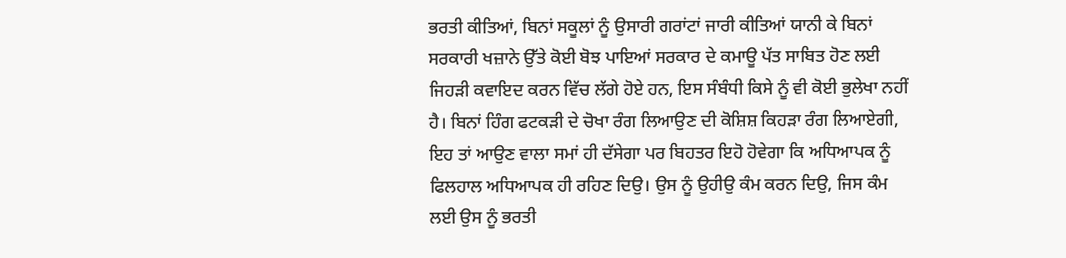ਭਰਤੀ ਕੀਤਿਆਂ, ਬਿਨਾਂ ਸਕੂਲਾਂ ਨੂੰ ਉਸਾਰੀ ਗਰਾਂਟਾਂ ਜਾਰੀ ਕੀਤਿਆਂ ਯਾਨੀ ਕੇ ਬਿਨਾਂ ਸਰਕਾਰੀ ਖਜ਼ਾਨੇ ਉੱਤੇ ਕੋਈ ਬੋਝ ਪਾਇਆਂ ਸਰਕਾਰ ਦੇ ਕਮਾਊ ਪੱਤ ਸਾਬਿਤ ਹੋਣ ਲਈ ਜਿਹੜੀ ਕਵਾਇਦ ਕਰਨ ਵਿੱਚ ਲੱਗੇ ਹੋਏ ਹਨ, ਇਸ ਸੰਬੰਧੀ ਕਿਸੇ ਨੂੰ ਵੀ ਕੋਈ ਭੁਲੇਖਾ ਨਹੀਂ ਹੈ। ਬਿਨਾਂ ਹਿੰਗ ਫਟਕੜੀ ਦੇ ਚੋਖਾ ਰੰਗ ਲਿਆਉਣ ਦੀ ਕੋਸ਼ਿਸ਼ ਕਿਹੜਾ ਰੰਗ ਲਿਆਏਗੀ, ਇਹ ਤਾਂ ਆਉਣ ਵਾਲਾ ਸਮਾਂ ਹੀ ਦੱਸੇਗਾ ਪਰ ਬਿਹਤਰ ਇਹੋ ਹੋਵੇਗਾ ਕਿ ਅਧਿਆਪਕ ਨੂੰ ਫਿਲਹਾਲ ਅਧਿਆਪਕ ਹੀ ਰਹਿਣ ਦਿਉ। ਉਸ ਨੂੰ ਉਹੀਉ ਕੰਮ ਕਰਨ ਦਿਉ, ਜਿਸ ਕੰਮ ਲਈ ਉਸ ਨੂੰ ਭਰਤੀ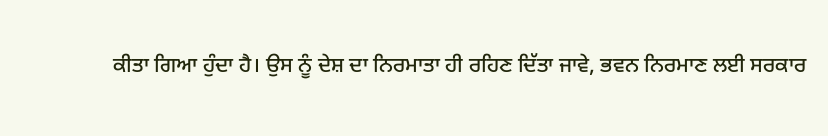ਕੀਤਾ ਗਿਆ ਹੁੰਦਾ ਹੈ। ਉਸ ਨੂੰ ਦੇਸ਼ ਦਾ ਨਿਰਮਾਤਾ ਹੀ ਰਹਿਣ ਦਿੱਤਾ ਜਾਵੇ, ਭਵਨ ਨਿਰਮਾਣ ਲਈ ਸਰਕਾਰ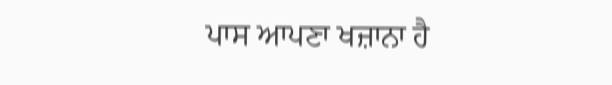ਪਾਸ ਆਪਣਾ ਖਜ਼ਾਨਾ ਹੈ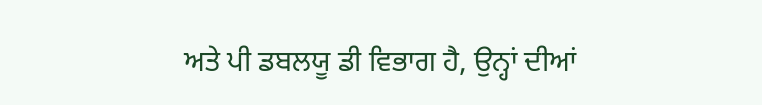ਅਤੇ ਪੀ ਡਬਲਯੂ ਡੀ ਵਿਭਾਗ ਹੈ, ਉਨ੍ਹਾਂ ਦੀਆਂ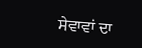ਸੇਵਾਵਾਂ ਦਾ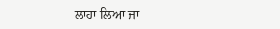ਲਾਹਾ ਲਿਆ ਜਾ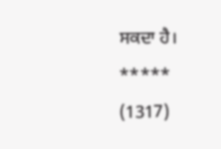ਸਕਦਾ ਹੈ।
*****
(1317)